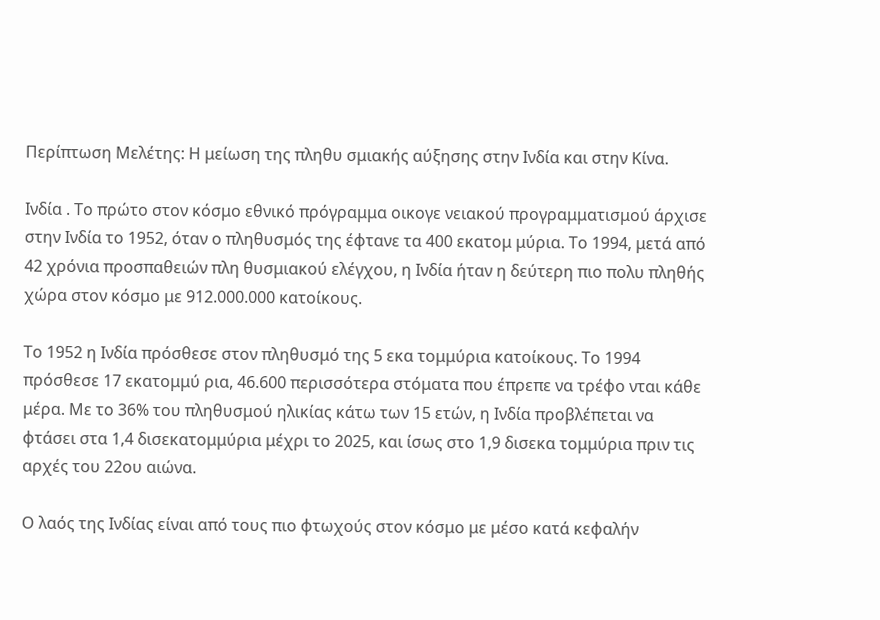Περίπτωση Μελέτης: Η μείωση της πληθυ σμιακής αύξησης στην Ινδία και στην Κίνα.

Ινδία . Το πρώτο στον κόσμο εθνικό πρόγραμμα οικογε νειακού προγραμματισμού άρχισε στην Ινδία το 1952, όταν ο πληθυσμός της έφτανε τα 400 εκατομ μύρια. Το 1994, μετά από 42 χρόνια προσπαθειών πλη θυσμιακού ελέγχου, η Ινδία ήταν η δεύτερη πιο πολυ πληθής χώρα στον κόσμο με 912.000.000 κατοίκους.

Το 1952 η Ινδία πρόσθεσε στον πληθυσμό της 5 εκα τομμύρια κατοίκους. Το 1994 πρόσθεσε 17 εκατομμύ ρια, 46.600 περισσότερα στόματα που έπρεπε να τρέφο νται κάθε μέρα. Με το 36% του πληθυσμού ηλικίας κάτω των 15 ετών, η Ινδία προβλέπεται να φτάσει στα 1,4 δισεκατομμύρια μέχρι το 2025, και ίσως στο 1,9 δισεκα τομμύρια πριν τις αρχές του 22ου αιώνα.

Ο λαός της Ινδίας είναι από τους πιο φτωχούς στον κόσμο με μέσο κατά κεφαλήν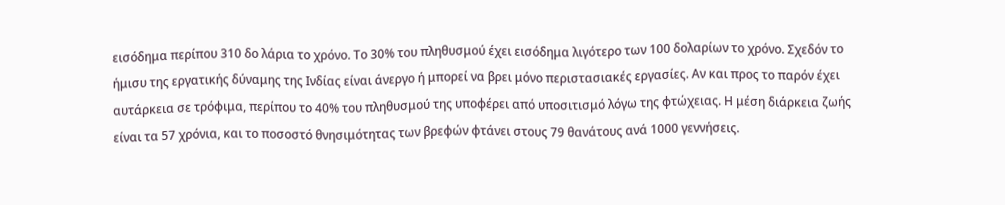εισόδημα περίπου 310 δο λάρια το χρόνο. Το 30% του πληθυσμού έχει εισόδημα λιγότερο των 100 δολαρίων το χρόνο. Σχεδόν το ήμισυ της εργατικής δύναμης της Ινδίας είναι άνεργο ή μπορεί να βρει μόνο περιστασιακές εργασίες. Αν και προς το παρόν έχει αυτάρκεια σε τρόφιμα, περίπου το 40% του πληθυσμού της υποφέρει από υποσιτισμό λόγω της φτώχειας. Η μέση διάρκεια ζωής είναι τα 57 χρόνια, και το ποσοστό θνησιμότητας των βρεφών φτάνει στους 79 θανάτους ανά 1000 γεννήσεις.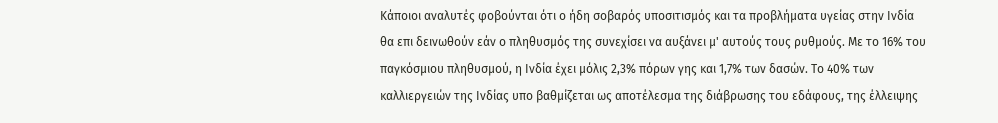Κάποιοι αναλυτές φοβούνται ότι ο ήδη σοβαρός υποσιτισμός και τα προβλήματα υγείας στην Ινδία θα επι δεινωθούν εάν ο πληθυσμός της συνεχίσει να αυξάνει μ' αυτούς τους ρυθμούς. Με το 16% του παγκόσμιου πληθυσμού, η Ινδία έχει μόλις 2,3% πόρων γης και 1,7% των δασών. Το 40% των καλλιεργειών της Ινδίας υπο βαθμίζεται ως αποτέλεσμα της διάβρωσης του εδάφους, της έλλειψης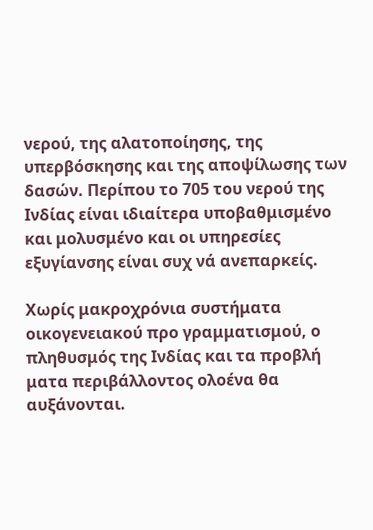νερού, της αλατοποίησης, της υπερβόσκησης και της αποψίλωσης των δασών. Περίπου το 705 του νερού της Ινδίας είναι ιδιαίτερα υποβαθμισμένο και μολυσμένο και οι υπηρεσίες εξυγίανσης είναι συχ νά ανεπαρκείς.

Χωρίς μακροχρόνια συστήματα οικογενειακού προ γραμματισμού, ο πληθυσμός της Ινδίας και τα προβλή ματα περιβάλλοντος ολοένα θα αυξάνονται.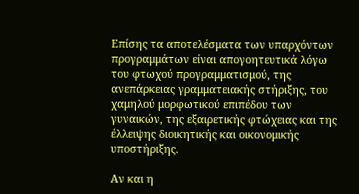Επίσης τα αποτελέσματα των υπαρχόντων προγραμμάτων είναι απογοητευτικά λόγω του φτωχού προγραμματισμού, της ανεπάρκειας γραμματειακής στήριξης, του χαμηλού μορφωτικού επιπέδου των γυναικών, της εξαιρετικής φτώχειας και της έλλειψης διοικητικής και οικονομικής υποστήριξης.

Αν και η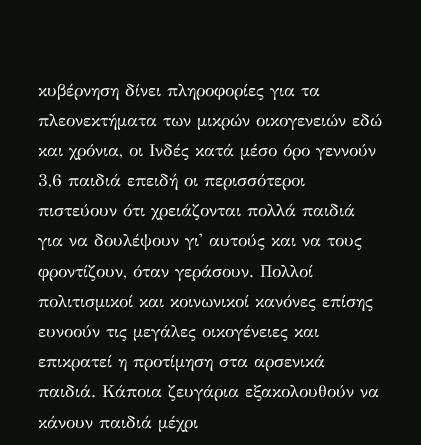κυβέρνηση δίνει πληροφορίες για τα πλεονεκτήματα των μικρών οικογενειών εδώ και χρόνια, οι Ινδές κατά μέσο όρο γεννούν 3,6 παιδιά επειδή οι περισσότεροι πιστεύουν ότι χρειάζονται πολλά παιδιά για να δουλέψουν γι' αυτούς και να τους φροντίζουν, όταν γεράσουν. Πολλοί πολιτισμικοί και κοινωνικοί κανόνες επίσης ευνοούν τις μεγάλες οικογένειες και επικρατεί η προτίμηση στα αρσενικά παιδιά. Κάποια ζευγάρια εξακολουθούν να κάνουν παιδιά μέχρι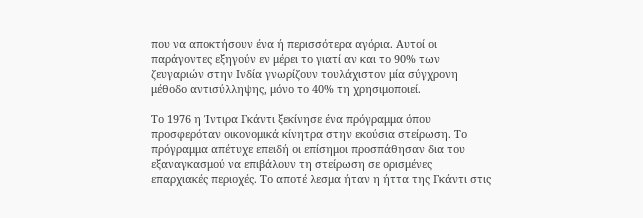που να αποκτήσουν ένα ή περισσότερα αγόρια. Αυτοί οι παράγοντες εξηγούν εν μέρει το γιατί αν και το 90% των ζευγαριών στην Ινδία γνωρίζουν τουλάχιστον μία σύγχρονη μέθοδο αντισύλληψης, μόνο το 40% τη χρησιμοποιεί.

Το 1976 η Ίντιρα Γκάντι ξεκίνησε ένα πρόγραμμα όπου προσφερόταν οικονομικά κίνητρα στην εκούσια στείρωση. Το πρόγραμμα απέτυχε επειδή οι επίσημοι προσπάθησαν δια του εξαναγκασμού να επιβάλουν τη στείρωση σε ορισμένες επαρχιακές περιοχές. Το αποτέ λεσμα ήταν η ήττα της Γκάντι στις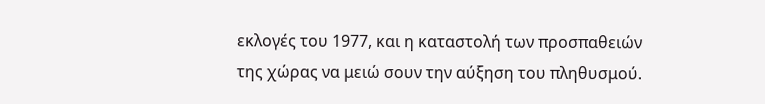εκλογές του 1977, και η καταστολή των προσπαθειών της χώρας να μειώ σουν την αύξηση του πληθυσμού.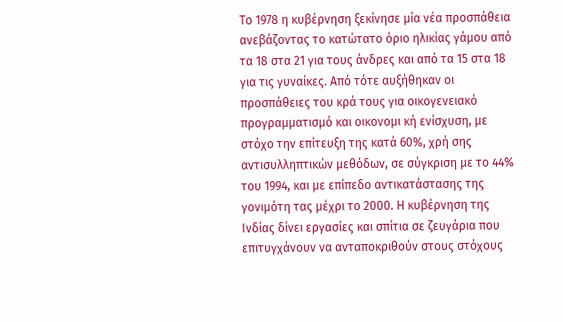Το 1978 η κυβέρνηση ξεκίνησε μία νέα προσπάθεια ανεβάζοντας το κατώτατο όριο ηλικίας γάμου από τα 18 στα 21 για τους άνδρες και από τα 15 στα 18 για τις γυναίκες. Από τότε αυξήθηκαν οι προσπάθειες του κρά τους για οικογενειακό προγραμματισμό και οικονομι κή ενίσχυση, με στόχο την επίτευξη της κατά 60%, χρή σης αντισυλληπτικών μεθόδων, σε σύγκριση με το 44% του 1994, και με επίπεδο αντικατάστασης της γονιμότη τας μέχρι το 2000. Η κυβέρνηση της Ινδίας δίνει εργασίες και σπίτια σε ζευγάρια που επιτυγχάνουν να ανταποκριθούν στους στόχους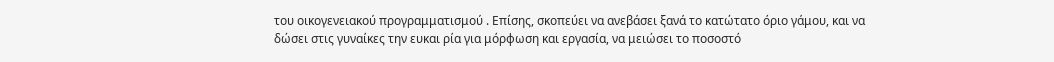του οικογενειακού προγραμματισμού . Επίσης, σκοπεύει να ανεβάσει ξανά το κατώτατο όριο γάμου, και να δώσει στις γυναίκες την ευκαι ρία για μόρφωση και εργασία, να μειώσει το ποσοστό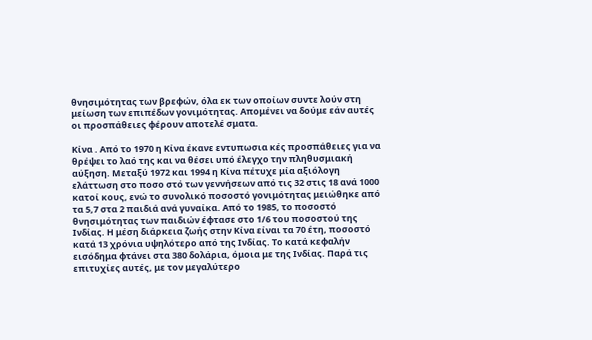θνησιμότητας των βρεφών, όλα εκ των οποίων συντε λούν στη μείωση των επιπέδων γονιμότητας. Απομένει να δούμε εάν αυτές οι προσπάθειες φέρουν αποτελέ σματα.

Κίνα . Από το 1970 η Κίνα έκανε εντυπωσια κές προσπάθειες για να θρέψει το λαό της και να θέσει υπό έλεγχο την πληθυσμιακή αύξηση. Μεταξύ 1972 και 1994 η Κίνα πέτυχε μία αξιόλογη ελάττωση στο ποσο στό των γεννήσεων από τις 32 στις 18 ανά 1000 κατοί κους, ενώ το συνολικό ποσοστό γονιμότητας μειώθηκε από τα 5,7 στα 2 παιδιά ανά γυναίκα. Από το 1985, το ποσοστό θνησιμότητας των παιδιών έφτασε στο 1/6 του ποσοστού της Ινδίας. Η μέση διάρκεια ζωής στην Κίνα είναι τα 70 έτη, ποσοστό κατά 13 χρόνια υψηλότερο από της Ινδίας. Το κατά κεφαλήν εισόδημα φτάνει στα 380 δολάρια, όμοια με της Ινδίας. Παρά τις επιτυχίες αυτές, με τον μεγαλύτερο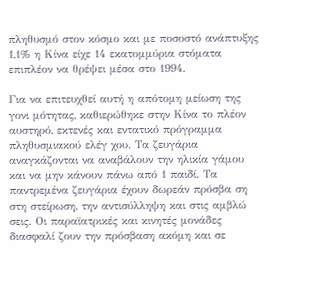πληθυσμό στον κόσμο και με ποσοστό ανάπτυξης 1,1% η Κίνα είχε 14 εκατομμύρια στόματα επιπλέον να θρέψει μέσα στο 1994.

Για να επιτευχθεί αυτή η απότομη μείωση της γονι μότητας, καθιερώθηκε στην Κίνα το πλέον αυστηρό, εκτενές και εντατικό πρόγραμμα πληθυσμιακού ελέγ χου. Τα ζευγάρια αναγκάζονται να αναβάλουν την ηλικία γάμου και να μην κάνουν πάνω από 1 παιδί. Τα παντρεμένα ζευγάρια έχουν δωρεάν πρόσβα ση στη στείρωση, την αντισύλληψη και στις αμβλώ σεις. Οι παραϊατρικές και κινητές μονάδες διασφαλί ζουν την πρόσβαση ακόμη και σε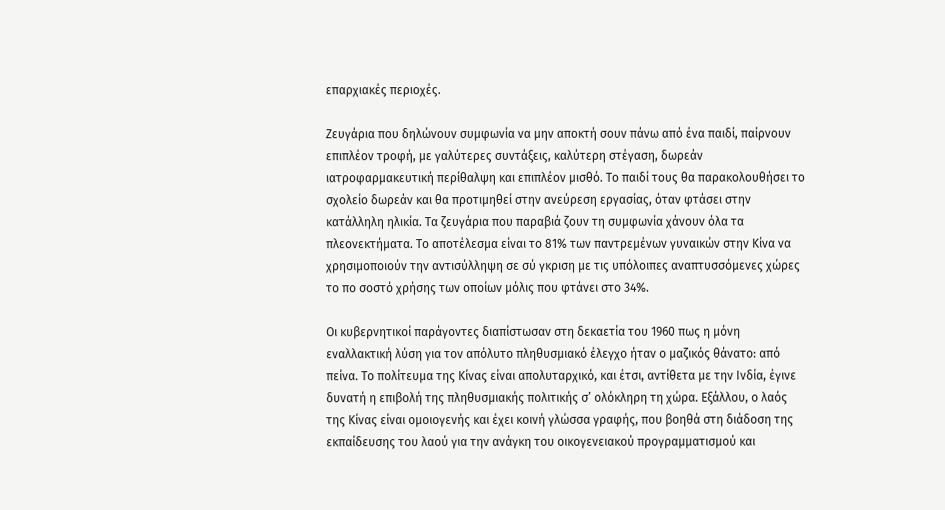επαρχιακές περιοχές.

Ζευγάρια που δηλώνουν συμφωνία να μην αποκτή σουν πάνω από ένα παιδί, παίρνουν επιπλέον τροφή, με γαλύτερες συντάξεις, καλύτερη στέγαση, δωρεάν ιατροφαρμακευτική περίθαλψη και επιπλέον μισθό. Το παιδί τους θα παρακολουθήσει το σχολείο δωρεάν και θα προτιμηθεί στην ανεύρεση εργασίας, όταν φτάσει στην κατάλληλη ηλικία. Τα ζευγάρια που παραβιά ζουν τη συμφωνία χάνουν όλα τα πλεονεκτήματα. Το αποτέλεσμα είναι το 81% των παντρεμένων γυναικών στην Κίνα να χρησιμοποιούν την αντισύλληψη σε σύ γκριση με τις υπόλοιπες αναπτυσσόμενες χώρες το πο σοστό χρήσης των οποίων μόλις που φτάνει στο 34%.

Οι κυβερνητικοί παράγοντες διαπίστωσαν στη δεκαετία του 1960 πως η μόνη εναλλακτική λύση για τον απόλυτο πληθυσμιακό έλεγχο ήταν ο μαζικός θάνατο: από πείνα. Το πολίτευμα της Κίνας είναι απολυταρχικό, και έτσι, αντίθετα με την Ινδία, έγινε δυνατή η επιβολή της πληθυσμιακής πολιτικής σ’ ολόκληρη τη χώρα. Εξάλλου, ο λαός της Κίνας είναι ομοιογενής και έχει κοινή γλώσσα γραφής, που βοηθά στη διάδοση της εκπαίδευσης του λαού για την ανάγκη του οικογενειακού προγραμματισμού και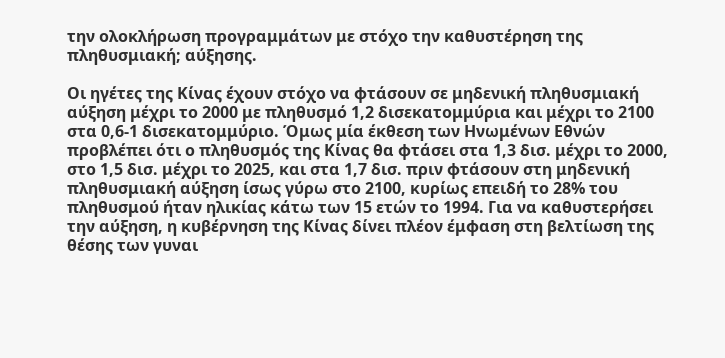την ολοκλήρωση προγραμμάτων με στόχο την καθυστέρηση της πληθυσμιακή; αύξησης.

Οι ηγέτες της Κίνας έχουν στόχο να φτάσουν σε μηδενική πληθυσμιακή αύξηση μέχρι το 2000 με πληθυσμό 1,2 δισεκατομμύρια και μέχρι το 2100 στα 0,6-1 δισεκατομμύριο. Όμως μία έκθεση των Ηνωμένων Εθνών προβλέπει ότι ο πληθυσμός της Κίνας θα φτάσει στα 1,3 δισ. μέχρι το 2000, στο 1,5 δισ. μέχρι το 2025, και στα 1,7 δισ. πριν φτάσουν στη μηδενική πληθυσμιακή αύξηση ίσως γύρω στο 2100, κυρίως επειδή το 28% του πληθυσμού ήταν ηλικίας κάτω των 15 ετών το 1994. Για να καθυστερήσει την αύξηση, η κυβέρνηση της Κίνας δίνει πλέον έμφαση στη βελτίωση της θέσης των γυναι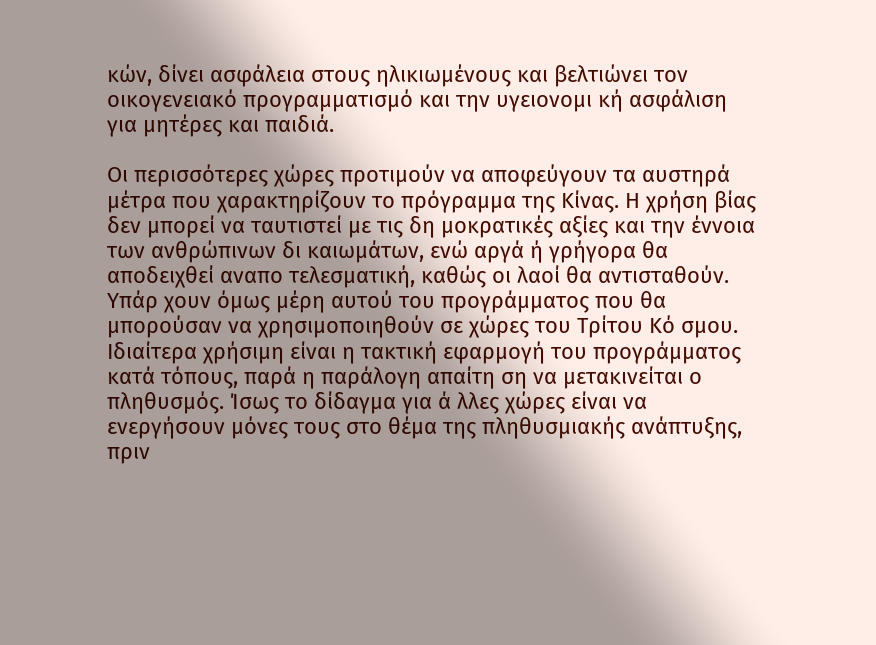κών, δίνει ασφάλεια στους ηλικιωμένους και βελτιώνει τον οικογενειακό προγραμματισμό και την υγειονομι κή ασφάλιση για μητέρες και παιδιά.

Οι περισσότερες χώρες προτιμούν να αποφεύγουν τα αυστηρά μέτρα που χαρακτηρίζουν το πρόγραμμα της Κίνας. Η χρήση βίας δεν μπορεί να ταυτιστεί με τις δη μοκρατικές αξίες και την έννοια των ανθρώπινων δι καιωμάτων, ενώ αργά ή γρήγορα θα αποδειχθεί αναπο τελεσματική, καθώς οι λαοί θα αντισταθούν. Υπάρ χουν όμως μέρη αυτού του προγράμματος που θα μπορούσαν να χρησιμοποιηθούν σε χώρες του Τρίτου Κό σμου. Ιδιαίτερα χρήσιμη είναι η τακτική εφαρμογή του προγράμματος κατά τόπους, παρά η παράλογη απαίτη ση να μετακινείται ο πληθυσμός. Ίσως το δίδαγμα για ά λλες χώρες είναι να ενεργήσουν μόνες τους στο θέμα της πληθυσμιακής ανάπτυξης, πριν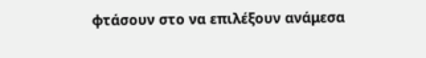φτάσουν στο να επιλέξουν ανάμεσα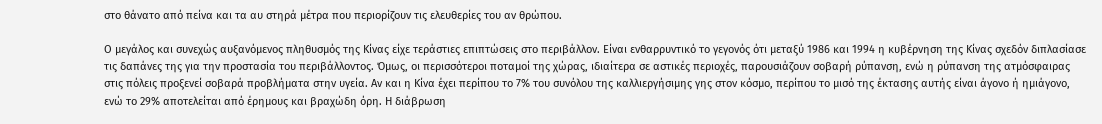στο θάνατο από πείνα και τα αυ στηρά μέτρα που περιορίζουν τις ελευθερίες του αν θρώπου.

Ο μεγάλος και συνεχώς αυξανόμενος πληθυσμός της Κίνας είχε τεράστιες επιπτώσεις στο περιβάλλον. Είναι ενθαρρυντικό το γεγονός ότι μεταξύ 1986 και 1994 η κυβέρνηση της Κίνας σχεδόν διπλασίασε τις δαπάνες της για την προστασία του περιβάλλοντος. Όμως, οι περισσότεροι ποταμοί της χώρας, ιδιαίτερα σε αστικές περιοχές, παρουσιάζουν σοβαρή ρύπανση, ενώ η ρύπανση της ατμόσφαιρας στις πόλεις προξενεί σοβαρά προβλήματα στην υγεία. Αν και η Κίνα έχει περίπου το 7% του συνόλου της καλλιεργήσιμης γης στον κόσμο, περίπου το μισό της έκτασης αυτής είναι άγονο ή ημιάγονο, ενώ το 29% αποτελείται από έρημους και βραχώδη όρη. Η διάβρωση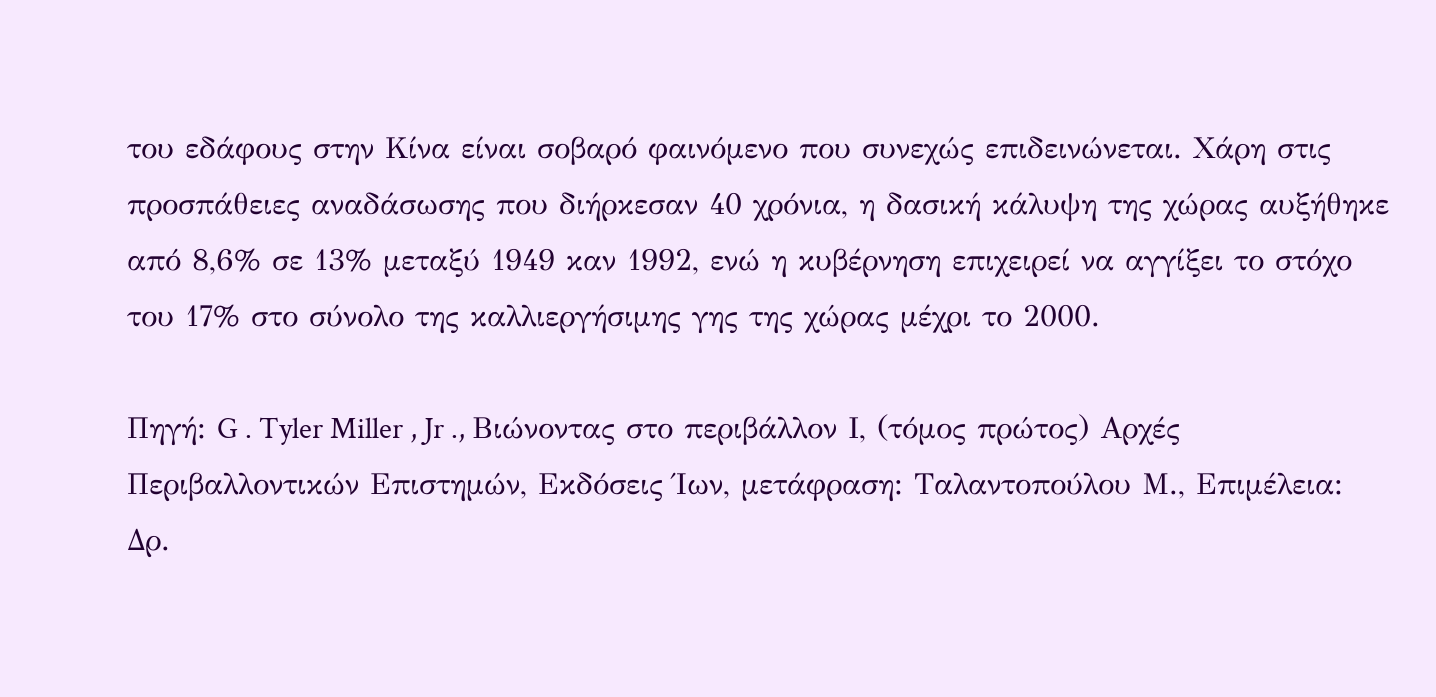του εδάφους στην Κίνα είναι σοβαρό φαινόμενο που συνεχώς επιδεινώνεται. Χάρη στις προσπάθειες αναδάσωσης που διήρκεσαν 40 χρόνια, η δασική κάλυψη της χώρας αυξήθηκε από 8,6% σε 13% μεταξύ 1949 καν 1992, ενώ η κυβέρνηση επιχειρεί να αγγίξει το στόχο του 17% στο σύνολο της καλλιεργήσιμης γης της χώρας μέχρι το 2000.

Πηγή: G . Tyler Miller , Jr ., Βιώνοντας στο περιβάλλον Ι, (τόμος πρώτος) Αρχές Περιβαλλοντικών Επιστημών, Εκδόσεις Ίων, μετάφραση: Ταλαντοπούλου Μ., Επιμέλεια: Δρ.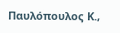Παυλόπουλος Κ.,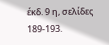έκδ. 9 η, σελίδες 189-193.